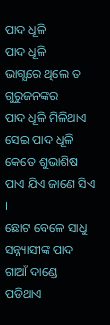ପାଦ ଧୂଳି
ପାଦ ଧୂଳି
ଭାଗ୍ଯରେ ଥିଲେ ତ ଗୁରୁଜନଙ୍କର
ପାଦ ଧୂଳି ମିଳିଥାଏ
ସେଇ ପାଦ ଧୂଳି କେତେ ଶୁଭାଶିଷ
ପାଏ ଯିଏ ଜାଣେ ସିଏ ।
ଛୋଟ ବେଳେ ସାଧୁ ସନ୍ନ୍ୟାସୀଙ୍କ ପାଦ
ଗାଆଁ ଦାଣ୍ଡେ ପଡିଥାଏ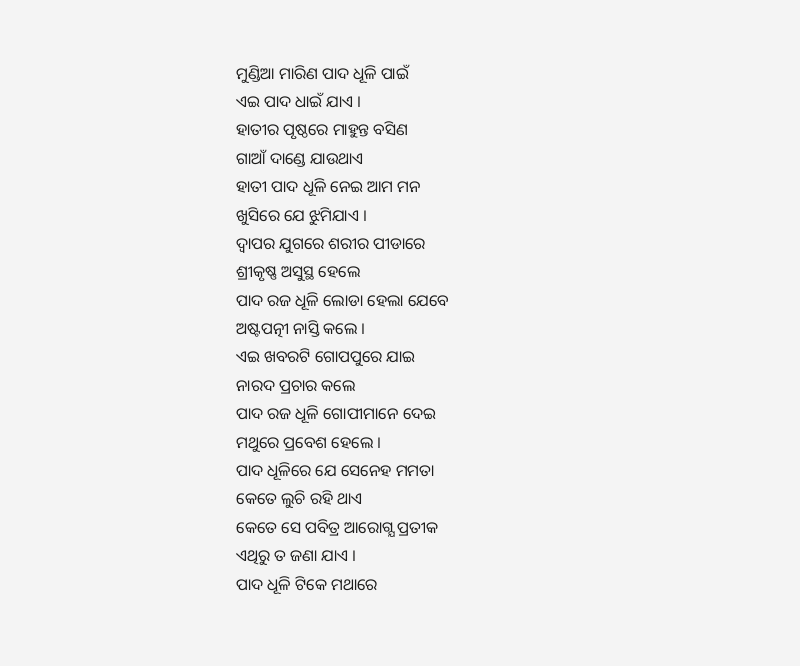ମୁଣ୍ଡିଆ ମାରିଣ ପାଦ ଧୂଳି ପାଇଁ
ଏଇ ପାଦ ଧାଇଁ ଯାଏ ।
ହାତୀର ପୃଷ୍ଠରେ ମାହୁନ୍ତ ବସିଣ
ଗାଆଁ ଦାଣ୍ଡେ ଯାଉଥାଏ
ହାତୀ ପାଦ ଧୂଳି ନେଇ ଆମ ମନ
ଖୁସିରେ ଯେ ଝୁମିଯାଏ ।
ଦ୍ବାପର ଯୁଗରେ ଶରୀର ପୀଡାରେ
ଶ୍ରୀକୃଷ୍ଣ ଅସୁସ୍ଥ ହେଲେ
ପାଦ ରଜ ଧୂଳି ଲୋଡା ହେଲା ଯେବେ
ଅଷ୍ଟପତ୍ନୀ ନାସ୍ତି କଲେ ।
ଏଇ ଖବରଟି ଗୋପପୁରେ ଯାଇ
ନାରଦ ପ୍ରଚାର କଲେ
ପାଦ ରଜ ଧୂଳି ଗୋପୀମାନେ ଦେଇ
ମଥୁରେ ପ୍ରବେଶ ହେଲେ ।
ପାଦ ଧୂଳିରେ ଯେ ସେନେହ ମମତା
କେତେ ଲୁଚି ରହି ଥାଏ
କେତେ ସେ ପବିତ୍ର ଆରୋଗ୍ଯ ପ୍ରତୀକ
ଏଥିରୁ ତ ଜଣା ଯାଏ ।
ପାଦ ଧୂଳି ଟିକେ ମଥାରେ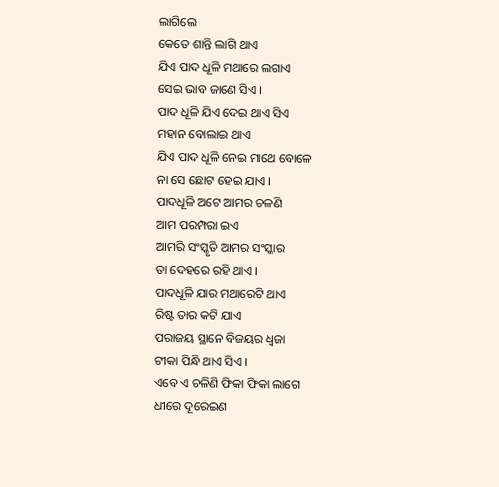ଲାଗିଲେ
କେତେ ଶାନ୍ତି ଲାଗି ଥାଏ
ଯିଏ ପାଦ ଧୂଳି ମଥାରେ ଲଗାଏ
ସେଇ ଭାବ ଜାଣେ ସିଏ ।
ପାଦ ଧୂଳି ଯିଏ ଦେଇ ଥାଏ ସିଏ
ମହାନ ବୋଲାଇ ଥାଏ
ଯିଏ ପାଦ ଧୂଳି ନେଇ ମାଥେ ବୋଳେ
ନା ସେ ଛୋଟ ହେଇ ଯାଏ ।
ପାଦଧୂଳି ଅଟେ ଆମର ଚଳଣି
ଆମ ପରମ୍ପରା ଇଏ
ଆମରି ସଂସ୍କୃତି ଆମର ସଂସ୍କାର
ତା ଦେହରେ ରହି ଥାଏ ।
ପାଦଧୂଳି ଯାର ମଥାରେଟି ଥାଏ
ରିଷ୍ଟ ତାର କଟି ଯାଏ
ପରାଜୟ ସ୍ଥାନେ ବିଜୟର ଧ୍ବଜା
ଟୀକା ପିନ୍ଧି ଥାଏ ସିଏ ।
ଏବେ ଏ ଚଳିଣି ଫିକା ଫିକା ଲାଗେ
ଧୀରେ ଦୂରେଇଣ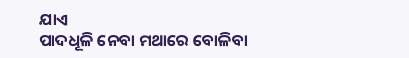ଯାଏ
ପାଦଧୂଳି ନେବା ମଥାରେ ବୋଳିବା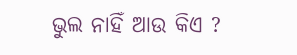ଭୁଲ ନାହିଁ ଆଉ କିଏ ?